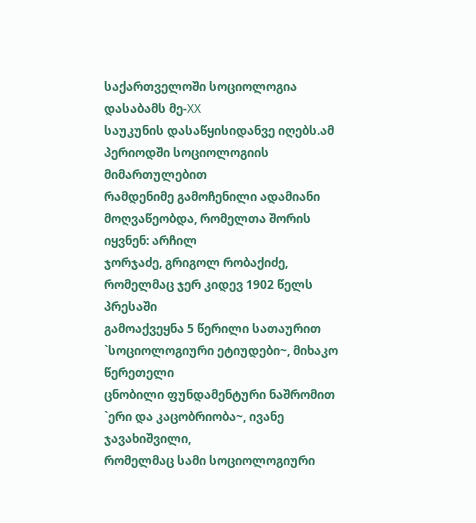საქართველოში სოციოლოგია დასაბამს მე-XX
საუკუნის დასაწყისიდანვე იღებს.ამ პერიოდში სოციოლოგიის მიმართულებით
რამდენიმე გამოჩენილი ადამიანი მოღვაწეობდა, რომელთა შორის იყვნენ: არჩილ
ჯორჯაძე, გრიგოლ რობაქიძე, რომელმაც ჯერ კიდევ 1902 წელს პრესაში
გამოაქვეყნა 5 წერილი სათაურით `სოციოლოგიური ეტიუდები~, მიხაკო წერეთელი
ცნობილი ფუნდამენტური ნაშრომით `ერი და კაცობრიობა~, ივანე ჯავახიშვილი,
რომელმაც სამი სოციოლოგიური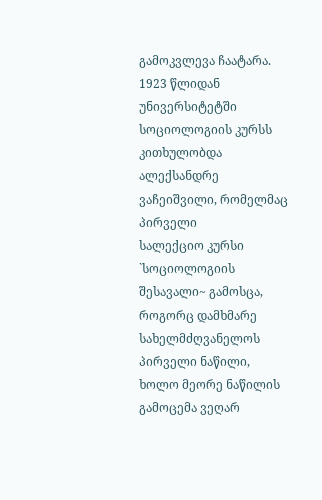გამოკვლევა ჩაატარა. 1923 წლიდან უნივერსიტეტში
სოციოლოგიის კურსს კითხულობდა ალექსანდრე ვაჩეიშვილი, რომელმაც პირველი
სალექციო კურსი `სოციოლოგიის შესავალი~ გამოსცა, როგორც დამხმარე
სახელმძღვანელოს პირველი ნაწილი, ხოლო მეორე ნაწილის გამოცემა ვეღარ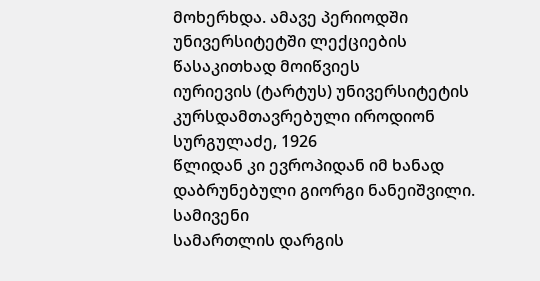მოხერხდა. ამავე პერიოდში უნივერსიტეტში ლექციების წასაკითხად მოიწვიეს
იურიევის (ტარტუს) უნივერსიტეტის კურსდამთავრებული იროდიონ სურგულაძე, 1926
წლიდან კი ევროპიდან იმ ხანად დაბრუნებული გიორგი ნანეიშვილი. სამივენი
სამართლის დარგის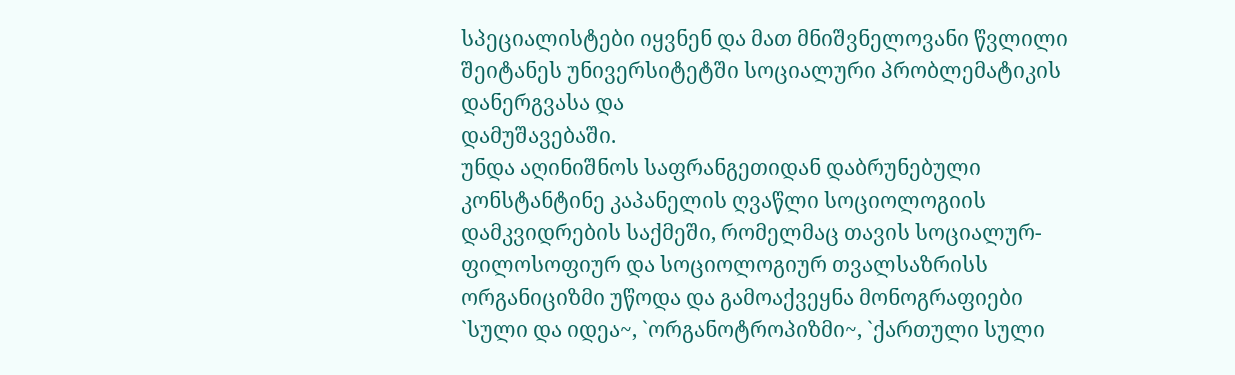სპეციალისტები იყვნენ და მათ მნიშვნელოვანი წვლილი
შეიტანეს უნივერსიტეტში სოციალური პრობლემატიკის დანერგვასა და
დამუშავებაში.
უნდა აღინიშნოს საფრანგეთიდან დაბრუნებული კონსტანტინე კაპანელის ღვაწლი სოციოლოგიის დამკვიდრების საქმეში, რომელმაც თავის სოციალურ-ფილოსოფიურ და სოციოლოგიურ თვალსაზრისს ორგანიციზმი უწოდა და გამოაქვეყნა მონოგრაფიები `სული და იდეა~, `ორგანოტროპიზმი~, `ქართული სული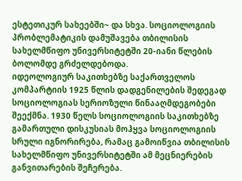ესტეთიკურ სახეებში~ და სხვა. სოციოლოგიის პრობლემატიკის დამუშავება თბილისის სახელმწიფო უნივერსიტეტში 20-იანი წლების ბოლომდე გრძელდებოდა.
იდეოლოგიურ საკითხებზე საქართველოს კომპარტიის 1925 წლის დადგენილების შედეგად სოციოლოგიას სერიოზული წინააღმდეგობები შეექმნა. 1930 წელს სოციოლოგიის საკითხებზე გამართული დისკუსიას მოჰყვა სოციოლოგიის სრული იგნორირება, რამაც გამოიწვია თბილისის სახელმწიფო უნივერსიტეტში ამ მეცნიერების განვითარების შეჩერება.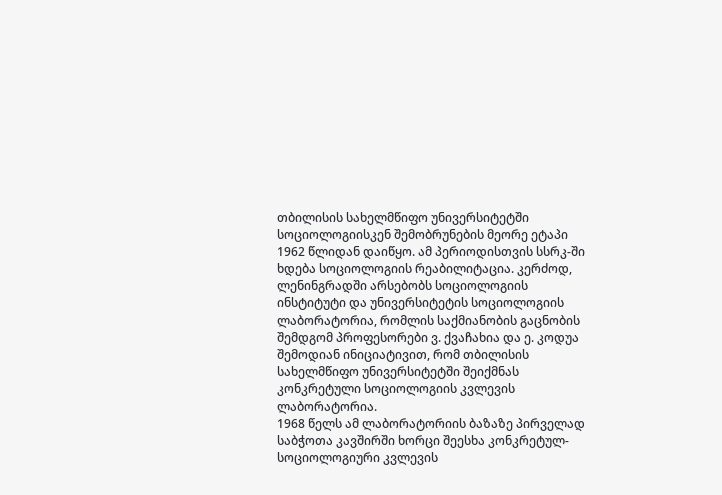თბილისის სახელმწიფო უნივერსიტეტში სოციოლოგიისკენ შემობრუნების მეორე ეტაპი 1962 წლიდან დაიწყო. ამ პერიოდისთვის სსრკ-ში ხდება სოციოლოგიის რეაბილიტაცია. კერძოდ, ლენინგრადში არსებობს სოციოლოგიის ინსტიტუტი და უნივერსიტეტის სოციოლოგიის ლაბორატორია, რომლის საქმიანობის გაცნობის შემდგომ პროფესორები ვ. ქვაჩახია და ე. კოდუა შემოდიან ინიციატივით, რომ თბილისის სახელმწიფო უნივერსიტეტში შეიქმნას კონკრეტული სოციოლოგიის კვლევის ლაბორატორია.
1968 წელს ამ ლაბორატორიის ბაზაზე პირველად საბჭოთა კავშირში ხორცი შეესხა კონკრეტულ-სოციოლოგიური კვლევის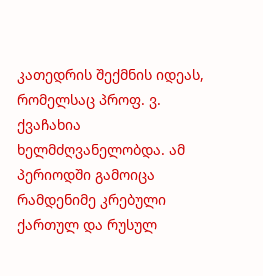კათედრის შექმნის იდეას, რომელსაც პროფ. ვ. ქვაჩახია ხელმძღვანელობდა. ამ პერიოდში გამოიცა რამდენიმე კრებული ქართულ და რუსულ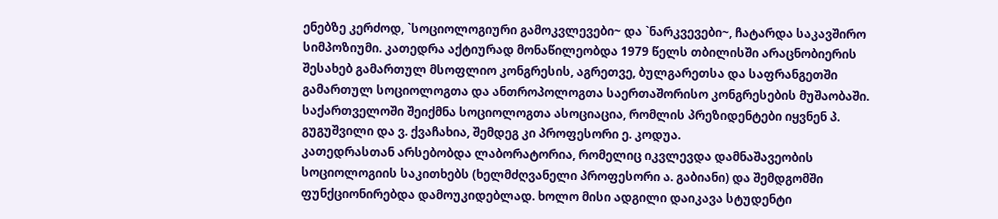ენებზე კერძოდ, `სოციოლოგიური გამოკვლევები~ და `ნარკვევები~, ჩატარდა საკავშირო სიმპოზიუმი. კათედრა აქტიურად მონაწილეობდა 1979 წელს თბილისში არაცნობიერის შესახებ გამართულ მსოფლიო კონგრესის, აგრეთვე, ბულგარეთსა და საფრანგეთში გამართულ სოციოლოგთა და ანთროპოლოგთა საერთაშორისო კონგრესების მუშაობაში.
საქართველოში შეიქმნა სოციოლოგთა ასოციაცია, რომლის პრეზიდენტები იყვნენ პ. გუგუშვილი და ვ. ქვაჩახია, შემდეგ კი პროფესორი ე. კოდუა.
კათედრასთან არსებობდა ლაბორატორია, რომელიც იკვლევდა დამნაშავეობის სოციოლოგიის საკითხებს (ხელმძღვანელი პროფესორი ა. გაბიანი) და შემდგომში ფუნქციონირებდა დამოუკიდებლად. ხოლო მისი ადგილი დაიკავა სტუდენტი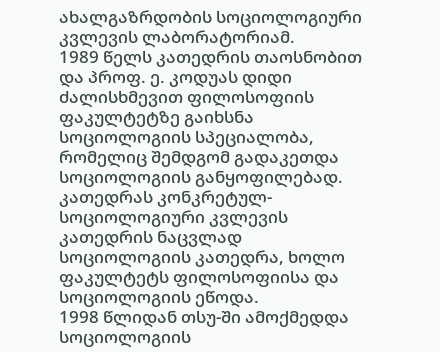ახალგაზრდობის სოციოლოგიური კვლევის ლაბორატორიამ.
1989 წელს კათედრის თაოსნობით და პროფ. ე. კოდუას დიდი ძალისხმევით ფილოსოფიის ფაკულტეტზე გაიხსნა სოციოლოგიის სპეციალობა, რომელიც შემდგომ გადაკეთდა სოციოლოგიის განყოფილებად. კათედრას კონკრეტულ-სოციოლოგიური კვლევის კათედრის ნაცვლად სოციოლოგიის კათედრა, ხოლო ფაკულტეტს ფილოსოფიისა და სოციოლოგიის ეწოდა.
1998 წლიდან თსუ-ში ამოქმედდა სოციოლოგიის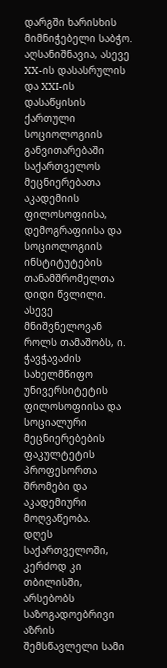დარგში ხარისხის მიმნიჭებელი საბჭო. აღსანიშნავია, ასევე XX-ის დასასრულის და XXI-ის დასაწყისის ქართული სოციოლოგიის განვითარებაში საქართველოს მეცნიერებათა აკადემიის ფილოსოფიისა, დემოგრაფიისა და სოციოლოგიის ინსტიტუტების თანამშრომელთა დიდი წვლილი. ასევე მნიშვნელოვან როლს თამაშობს, ი. ჭავჭავაძის სახელმწიფო უნივერსიტეტის ფილოსოფიისა და სოციალური მეცნიერებების ფაკულტეტის პროფესორთა შრომები და აკადემიური მოღვაწეობა.
დღეს საქართველოში, კერძოდ კი თბილისში, არსებობს საზოგადოებრივი აზრის შემსწავლელი სამი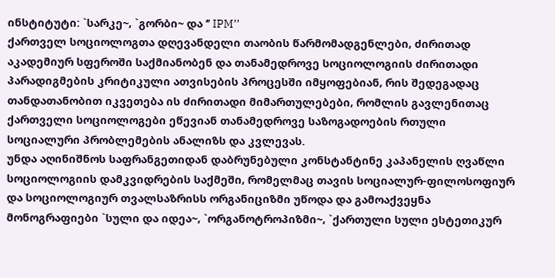ინსტიტუტი: `სარკე~, `გორბი~ და ‘’ IPM’’
ქართველ სოციოლოგთა დღევანდელი თაობის წარმომადგენლები, ძირითად აკადემიურ სფეროში საქმიანობენ და თანამედროვე სოციოლოგიის ძირითადი პარადიგმების კრიტიკული ათვისების პროცესში იმყოფებიან, რის შედეგადაც თანდათანობით იკვეთება ის ძირითადი მიმართულებები, რომლის გავლენითაც ქართველი სოციოლოგები ეწევიან თანამედროვე საზოგადოების რთული სოციალური პრობლემების ანალიზს და კვლევას.
უნდა აღინიშნოს საფრანგეთიდან დაბრუნებული კონსტანტინე კაპანელის ღვაწლი სოციოლოგიის დამკვიდრების საქმეში, რომელმაც თავის სოციალურ-ფილოსოფიურ და სოციოლოგიურ თვალსაზრისს ორგანიციზმი უწოდა და გამოაქვეყნა მონოგრაფიები `სული და იდეა~, `ორგანოტროპიზმი~, `ქართული სული ესტეთიკურ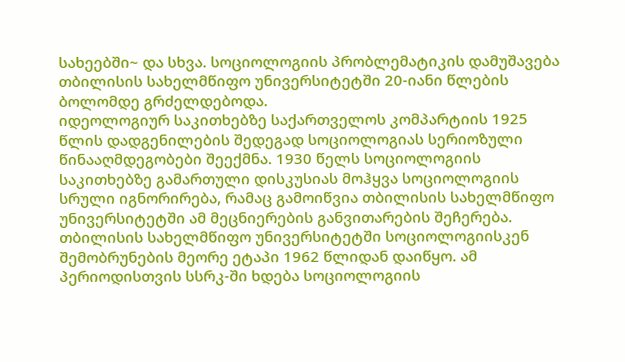სახეებში~ და სხვა. სოციოლოგიის პრობლემატიკის დამუშავება თბილისის სახელმწიფო უნივერსიტეტში 20-იანი წლების ბოლომდე გრძელდებოდა.
იდეოლოგიურ საკითხებზე საქართველოს კომპარტიის 1925 წლის დადგენილების შედეგად სოციოლოგიას სერიოზული წინააღმდეგობები შეექმნა. 1930 წელს სოციოლოგიის საკითხებზე გამართული დისკუსიას მოჰყვა სოციოლოგიის სრული იგნორირება, რამაც გამოიწვია თბილისის სახელმწიფო უნივერსიტეტში ამ მეცნიერების განვითარების შეჩერება.
თბილისის სახელმწიფო უნივერსიტეტში სოციოლოგიისკენ შემობრუნების მეორე ეტაპი 1962 წლიდან დაიწყო. ამ პერიოდისთვის სსრკ-ში ხდება სოციოლოგიის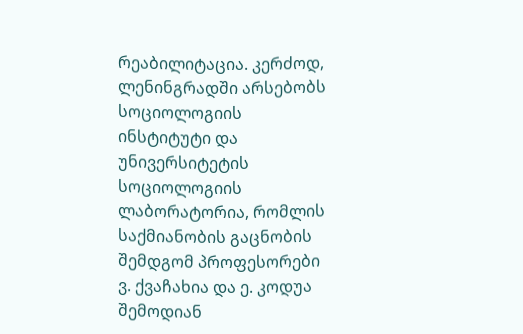რეაბილიტაცია. კერძოდ, ლენინგრადში არსებობს სოციოლოგიის ინსტიტუტი და უნივერსიტეტის სოციოლოგიის ლაბორატორია, რომლის საქმიანობის გაცნობის შემდგომ პროფესორები ვ. ქვაჩახია და ე. კოდუა შემოდიან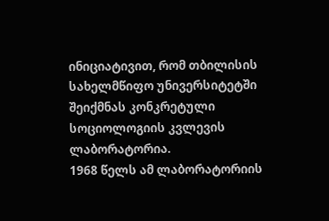ინიციატივით, რომ თბილისის სახელმწიფო უნივერსიტეტში შეიქმნას კონკრეტული სოციოლოგიის კვლევის ლაბორატორია.
1968 წელს ამ ლაბორატორიის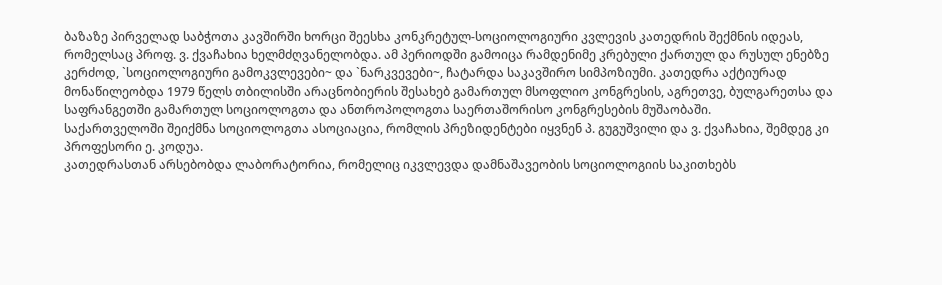ბაზაზე პირველად საბჭოთა კავშირში ხორცი შეესხა კონკრეტულ-სოციოლოგიური კვლევის კათედრის შექმნის იდეას, რომელსაც პროფ. ვ. ქვაჩახია ხელმძღვანელობდა. ამ პერიოდში გამოიცა რამდენიმე კრებული ქართულ და რუსულ ენებზე კერძოდ, `სოციოლოგიური გამოკვლევები~ და `ნარკვევები~, ჩატარდა საკავშირო სიმპოზიუმი. კათედრა აქტიურად მონაწილეობდა 1979 წელს თბილისში არაცნობიერის შესახებ გამართულ მსოფლიო კონგრესის, აგრეთვე, ბულგარეთსა და საფრანგეთში გამართულ სოციოლოგთა და ანთროპოლოგთა საერთაშორისო კონგრესების მუშაობაში.
საქართველოში შეიქმნა სოციოლოგთა ასოციაცია, რომლის პრეზიდენტები იყვნენ პ. გუგუშვილი და ვ. ქვაჩახია, შემდეგ კი პროფესორი ე. კოდუა.
კათედრასთან არსებობდა ლაბორატორია, რომელიც იკვლევდა დამნაშავეობის სოციოლოგიის საკითხებს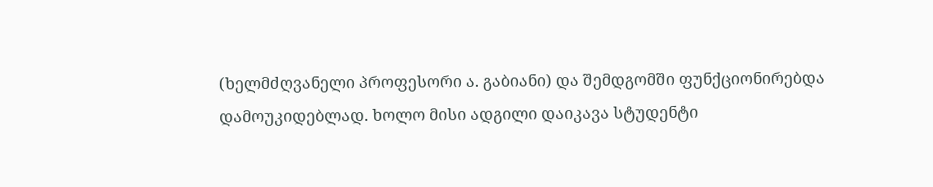(ხელმძღვანელი პროფესორი ა. გაბიანი) და შემდგომში ფუნქციონირებდა დამოუკიდებლად. ხოლო მისი ადგილი დაიკავა სტუდენტი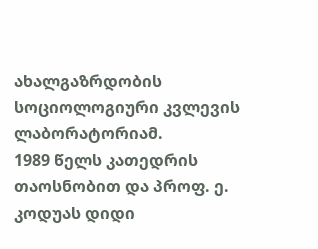ახალგაზრდობის სოციოლოგიური კვლევის ლაბორატორიამ.
1989 წელს კათედრის თაოსნობით და პროფ. ე. კოდუას დიდი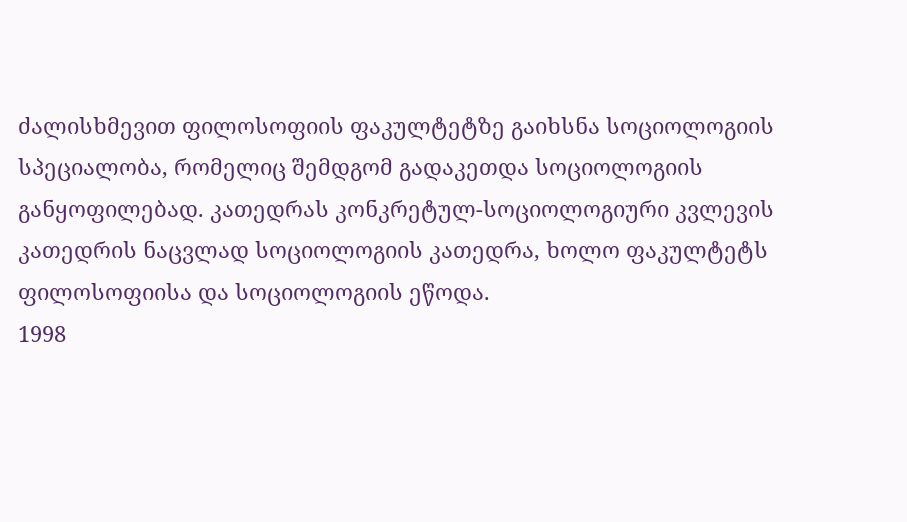ძალისხმევით ფილოსოფიის ფაკულტეტზე გაიხსნა სოციოლოგიის სპეციალობა, რომელიც შემდგომ გადაკეთდა სოციოლოგიის განყოფილებად. კათედრას კონკრეტულ-სოციოლოგიური კვლევის კათედრის ნაცვლად სოციოლოგიის კათედრა, ხოლო ფაკულტეტს ფილოსოფიისა და სოციოლოგიის ეწოდა.
1998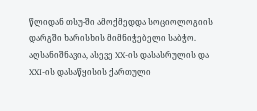წლიდან თსუ-ში ამოქმედდა სოციოლოგიის დარგში ხარისხის მიმნიჭებელი საბჭო. აღსანიშნავია, ასევე XX-ის დასასრულის და XXI-ის დასაწყისის ქართული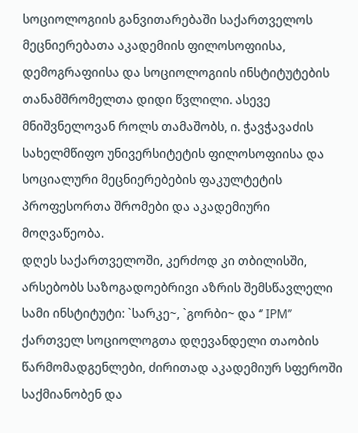სოციოლოგიის განვითარებაში საქართველოს მეცნიერებათა აკადემიის ფილოსოფიისა, დემოგრაფიისა და სოციოლოგიის ინსტიტუტების თანამშრომელთა დიდი წვლილი. ასევე მნიშვნელოვან როლს თამაშობს, ი. ჭავჭავაძის სახელმწიფო უნივერსიტეტის ფილოსოფიისა და სოციალური მეცნიერებების ფაკულტეტის პროფესორთა შრომები და აკადემიური მოღვაწეობა.
დღეს საქართველოში, კერძოდ კი თბილისში, არსებობს საზოგადოებრივი აზრის შემსწავლელი სამი ინსტიტუტი: `სარკე~, `გორბი~ და ‘’ IPM’’
ქართველ სოციოლოგთა დღევანდელი თაობის წარმომადგენლები, ძირითად აკადემიურ სფეროში საქმიანობენ და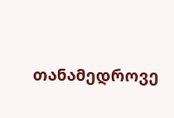თანამედროვე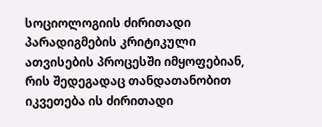სოციოლოგიის ძირითადი პარადიგმების კრიტიკული ათვისების პროცესში იმყოფებიან, რის შედეგადაც თანდათანობით იკვეთება ის ძირითადი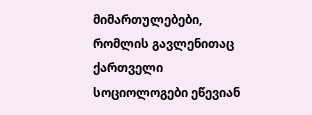მიმართულებები, რომლის გავლენითაც ქართველი სოციოლოგები ეწევიან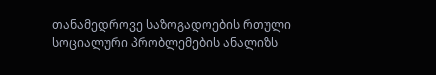თანამედროვე საზოგადოების რთული სოციალური პრობლემების ანალიზს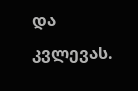და კვლევას.